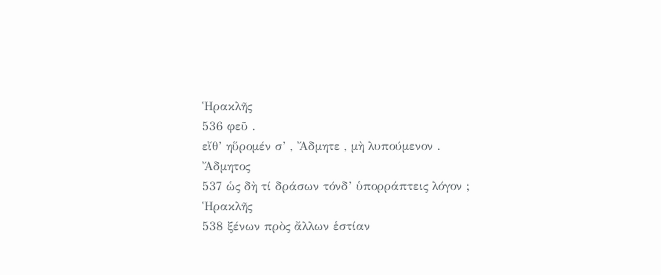Ἡρακλῆς
536 φεῦ .
εἴθ’ ηὕρομέν σ’ , Ἄδμητε , μὴ λυπούμενον .
Ἄδμητος
537 ὡς δὴ τί δράσων τόνδ’ ὑπορράπτεις λόγον ;
Ἡρακλῆς
538 ξένων πρὸς ἄλλων ἑστίαν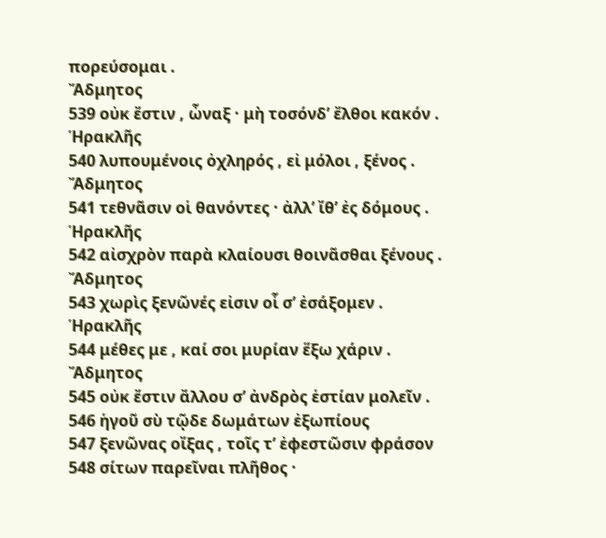πορεύσομαι .
Ἄδμητος
539 οὐκ ἔστιν , ὦναξ · μὴ τοσόνδ’ ἔλθοι κακόν .
Ἡρακλῆς
540 λυπουμένοις ὀχληρός , εἰ μόλοι , ξένος .
Ἄδμητος
541 τεθνᾶσιν οἱ θανόντες · ἀλλ’ ἴθ’ ἐς δόμους .
Ἡρακλῆς
542 αἰσχρὸν παρὰ κλαίουσι θοινᾶσθαι ξένους .
Ἄδμητος
543 χωρὶς ξενῶνές εἰσιν οἷ σ’ ἐσάξομεν .
Ἡρακλῆς
544 μέθες με , καί σοι μυρίαν ἕξω χάριν .
Ἄδμητος
545 οὐκ ἔστιν ἄλλου σ’ ἀνδρὸς ἑστίαν μολεῖν .
546 ἡγοῦ σὺ τῷδε δωμάτων ἐξωπίους
547 ξενῶνας οἴξας , τοῖς τ’ ἐφεστῶσιν φράσον
548 σίτων παρεῖναι πλῆθος ·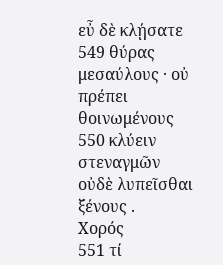εὖ δὲ κλῄσατε
549 θύρας μεσαύλους · οὐ πρέπει θοινωμένους
550 κλύειν στεναγμῶν οὐδὲ λυπεῖσθαι ξένους .
Χορός
551 τί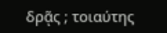δρᾷς ; τοιαύτης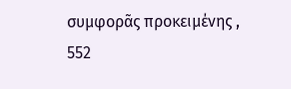συμφορᾶς προκειμένης ,
552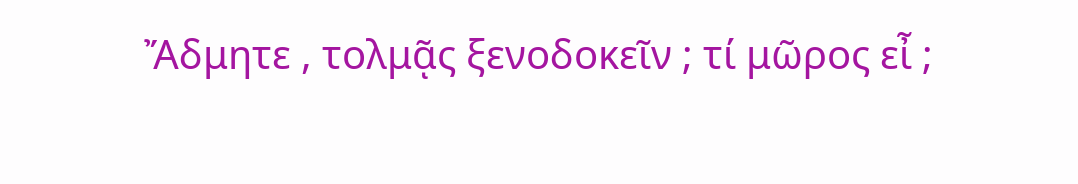Ἄδμητε , τολμᾷς ξενοδοκεῖν ; τί μῶρος εἶ ;